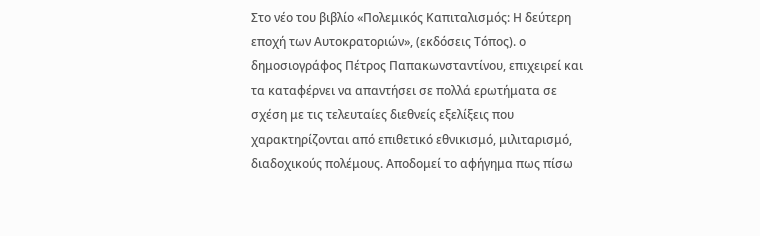Στο νέο του βιβλίο «Πολεμικός Καπιταλισμός: Η δεύτερη εποχή των Αυτοκρατοριών», (εκδόσεις Τόπος). ο δημοσιογράφος Πέτρος Παπακωνσταντίνου, επιχειρεί και τα καταφέρνει να απαντήσει σε πολλά ερωτήματα σε σχέση με τις τελευταίες διεθνείς εξελίξεις που χαρακτηρίζονται από επιθετικό εθνικισμό, μιλιταρισμό, διαδοχικούς πολέμους. Αποδομεί το αφήγημα πως πίσω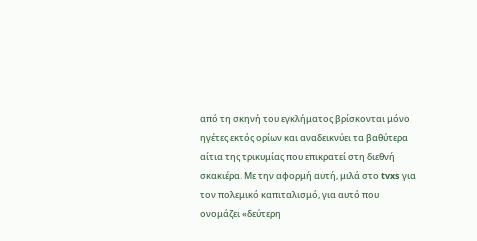από τη σκηνή του εγκλήματος βρίσκονται μόνο ηγέτες εκτός ορίων και αναδεικνύει τα βαθύτερα αίτια της τρικυμίας που επικρατεί στη διεθνή σκακιέρα. Με την αφορμή αυτή, μιλά στο tvxs για τον πολεμικό καπιταλισμό, για αυτό που ονομάζει «δεύτερη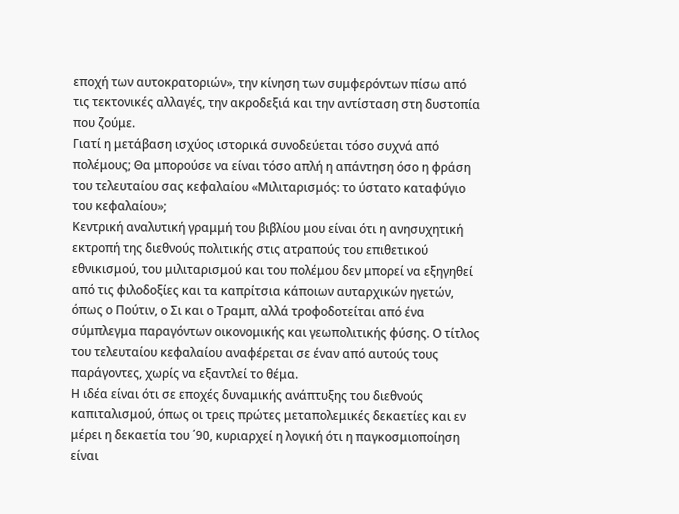εποχή των αυτοκρατοριών», την κίνηση των συμφερόντων πίσω από τις τεκτονικές αλλαγές, την ακροδεξιά και την αντίσταση στη δυστοπία που ζούμε.
Γιατί η μετάβαση ισχύος ιστορικά συνοδεύεται τόσο συχνά από πολέμους; Θα μπορούσε να είναι τόσο απλή η απάντηση όσο η φράση του τελευταίου σας κεφαλαίου «Μιλιταρισμός: το ύστατο καταφύγιο του κεφαλαίου»;
Κεντρική αναλυτική γραμμή του βιβλίου μου είναι ότι η ανησυχητική εκτροπή της διεθνούς πολιτικής στις ατραπούς του επιθετικού εθνικισμού, του μιλιταρισμού και του πολέμου δεν μπορεί να εξηγηθεί από τις φιλοδοξίες και τα καπρίτσια κάποιων αυταρχικών ηγετών, όπως ο Πούτιν, ο Σι και ο Τραμπ, αλλά τροφοδοτείται από ένα σύμπλεγμα παραγόντων οικονομικής και γεωπολιτικής φύσης. Ο τίτλος του τελευταίου κεφαλαίου αναφέρεται σε έναν από αυτούς τους παράγοντες, χωρίς να εξαντλεί το θέμα.
Η ιδέα είναι ότι σε εποχές δυναμικής ανάπτυξης του διεθνούς καπιταλισμού, όπως οι τρεις πρώτες μεταπολεμικές δεκαετίες και εν μέρει η δεκαετία του ΄90, κυριαρχεί η λογική ότι η παγκοσμιοποίηση είναι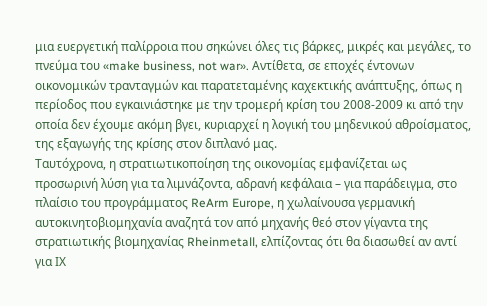μια ευεργετική παλίρροια που σηκώνει όλες τις βάρκες, μικρές και μεγάλες, το πνεύμα του «make business, not war». Αντίθετα, σε εποχές έντονων οικονομικών τρανταγμών και παρατεταμένης καχεκτικής ανάπτυξης, όπως η περίοδος που εγκαινιάστηκε με την τρομερή κρίση του 2008-2009 κι από την οποία δεν έχουμε ακόμη βγει, κυριαρχεί η λογική του μηδενικού αθροίσματος, της εξαγωγής της κρίσης στον διπλανό μας.
Ταυτόχρονα, η στρατιωτικοποίηση της οικονομίας εμφανίζεται ως προσωρινή λύση για τα λιμνάζοντα, αδρανή κεφάλαια – για παράδειγμα, στο πλαίσιο του προγράμματος ReArm Europe, η χωλαίνουσα γερμανική αυτοκινητοβιομηχανία αναζητά τον από μηχανής θεό στον γίγαντα της στρατιωτικής βιομηχανίας Rheinmetall, ελπίζοντας ότι θα διασωθεί αν αντί για ΙΧ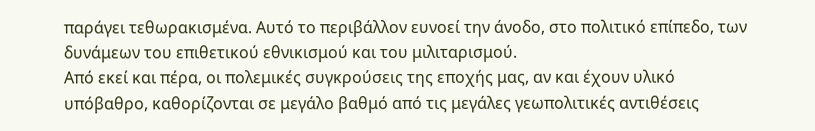παράγει τεθωρακισμένα. Αυτό το περιβάλλον ευνοεί την άνοδο, στο πολιτικό επίπεδο, των δυνάμεων του επιθετικού εθνικισμού και του μιλιταρισμού.
Από εκεί και πέρα, οι πολεμικές συγκρούσεις της εποχής μας, αν και έχουν υλικό υπόβαθρο, καθορίζονται σε μεγάλο βαθμό από τις μεγάλες γεωπολιτικές αντιθέσεις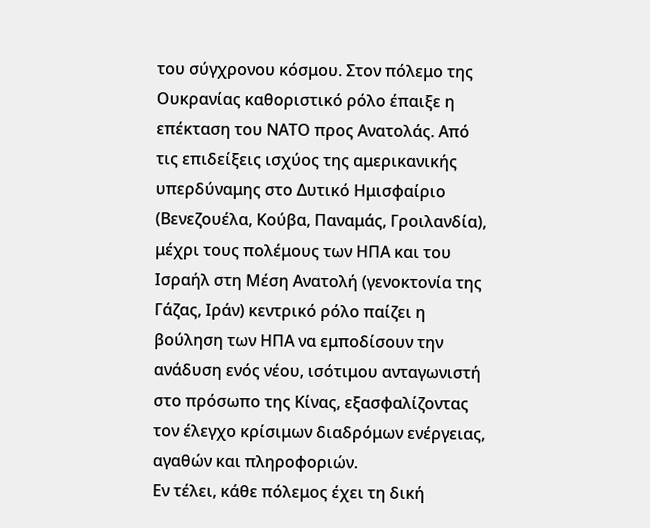του σύγχρονου κόσμου. Στον πόλεμο της Ουκρανίας καθοριστικό ρόλο έπαιξε η επέκταση του ΝΑΤΟ προς Ανατολάς. Από τις επιδείξεις ισχύος της αμερικανικής υπερδύναμης στο Δυτικό Ημισφαίριο (Βενεζουέλα, Κούβα, Παναμάς, Γροιλανδία), μέχρι τους πολέμους των ΗΠΑ και του Ισραήλ στη Μέση Ανατολή (γενοκτονία της Γάζας, Ιράν) κεντρικό ρόλο παίζει η βούληση των ΗΠΑ να εμποδίσουν την ανάδυση ενός νέου, ισότιμου ανταγωνιστή στο πρόσωπο της Κίνας, εξασφαλίζοντας τον έλεγχο κρίσιμων διαδρόμων ενέργειας, αγαθών και πληροφοριών.
Εν τέλει, κάθε πόλεμος έχει τη δική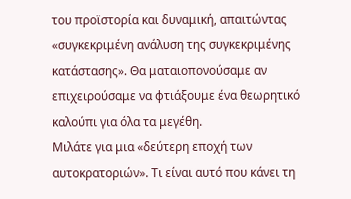του προϊστορία και δυναμική, απαιτώντας «συγκεκριμένη ανάλυση της συγκεκριμένης κατάστασης». Θα ματαιοπονούσαμε αν επιχειρούσαμε να φτιάξουμε ένα θεωρητικό καλούπι για όλα τα μεγέθη.
Mιλάτε για μια «δεύτερη εποχή των αυτοκρατοριών». Τι είναι αυτό που κάνει τη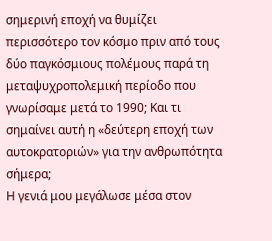σημερινή εποχή να θυμίζει περισσότερο τον κόσμο πριν από τους δύο παγκόσμιους πολέμους παρά τη μεταψυχροπολεμική περίοδο που γνωρίσαμε μετά το 1990; Και τι σημαίνει αυτή η «δεύτερη εποχή των αυτοκρατοριών» για την ανθρωπότητα σήμερα;
Η γενιά μου μεγάλωσε μέσα στον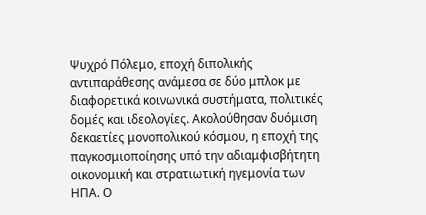Ψυχρό Πόλεμο, εποχή διπολικής αντιπαράθεσης ανάμεσα σε δύο μπλοκ με διαφορετικά κοινωνικά συστήματα, πολιτικές δομές και ιδεολογίες. Ακολούθησαν δυόμιση δεκαετίες μονοπολικού κόσμου, η εποχή της παγκοσμιοποίησης υπό την αδιαμφισβήτητη οικονομική και στρατιωτική ηγεμονία των ΗΠΑ. Ο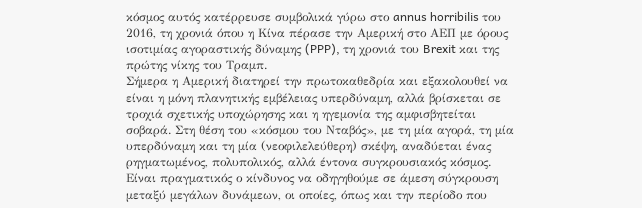κόσμος αυτός κατέρρευσε συμβολικά γύρω στο annus horribilis του 2016, τη χρονιά όπου η Κίνα πέρασε την Αμερική στο ΑΕΠ με όρους ισοτιμίας αγοραστικής δύναμης (PPP), τη χρονιά του Brexit και της πρώτης νίκης του Τραμπ.
Σήμερα η Αμερική διατηρεί την πρωτοκαθεδρία και εξακολουθεί να είναι η μόνη πλανητικής εμβέλειας υπερδύναμη, αλλά βρίσκεται σε τροχιά σχετικής υποχώρησης και η ηγεμονία της αμφισβητείται σοβαρά. Στη θέση του «κόσμου του Νταβός», με τη μία αγορά, τη μία υπερδύναμη και τη μία (νεοφιλελεύθερη) σκέψη, αναδύεται ένας ρηγματωμένος, πολυπολικός, αλλά έντονα συγκρουσιακός κόσμος. Είναι πραγματικός ο κίνδυνος να οδηγηθούμε σε άμεση σύγκρουση μεταξύ μεγάλων δυνάμεων, οι οποίες, όπως και την περίοδο που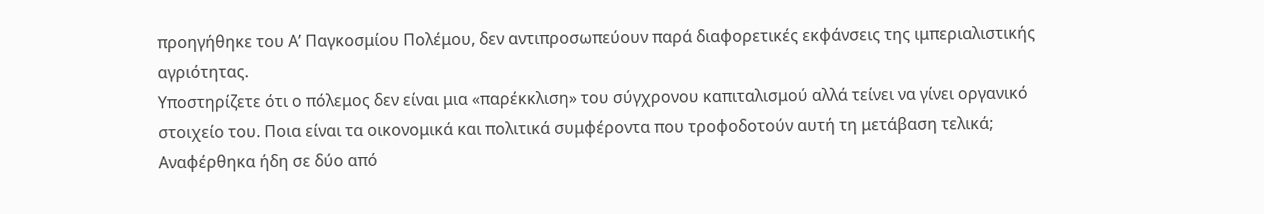προηγήθηκε του Α’ Παγκοσμίου Πολέμου, δεν αντιπροσωπεύουν παρά διαφορετικές εκφάνσεις της ιμπεριαλιστικής αγριότητας.
Υποστηρίζετε ότι ο πόλεμος δεν είναι μια «παρέκκλιση» του σύγχρονου καπιταλισμού αλλά τείνει να γίνει οργανικό στοιχείο του. Ποια είναι τα οικονομικά και πολιτικά συμφέροντα που τροφοδοτούν αυτή τη μετάβαση τελικά;
Αναφέρθηκα ήδη σε δύο από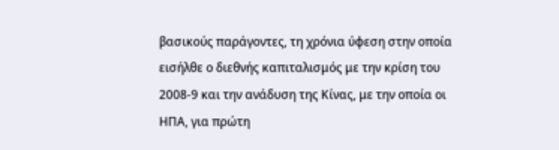βασικούς παράγοντες, τη χρόνια ύφεση στην οποία εισήλθε ο διεθνής καπιταλισμός με την κρίση του 2008-9 και την ανάδυση της Κίνας, με την οποία οι ΗΠΑ, για πρώτη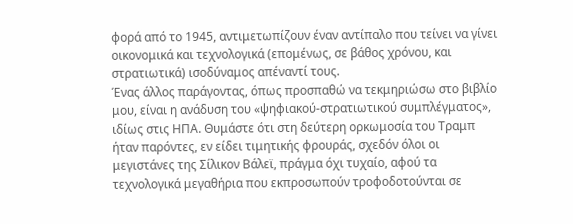φορά από το 1945, αντιμετωπίζουν έναν αντίπαλο που τείνει να γίνει οικονομικά και τεχνολογικά (επομένως, σε βάθος χρόνου, και στρατιωτικά) ισοδύναμος απέναντί τους.
Ένας άλλος παράγοντας, όπως προσπαθώ να τεκμηριώσω στο βιβλίο μου, είναι η ανάδυση του «ψηφιακού-στρατιωτικού συμπλέγματος», ιδίως στις ΗΠΑ. Θυμάστε ότι στη δεύτερη ορκωμοσία του Τραμπ ήταν παρόντες, εν είδει τιμητικής φρουράς, σχεδόν όλοι οι μεγιστάνες της Σίλικον Βάλεϊ, πράγμα όχι τυχαίο, αφού τα τεχνολογικά μεγαθήρια που εκπροσωπούν τροφοδοτούνται σε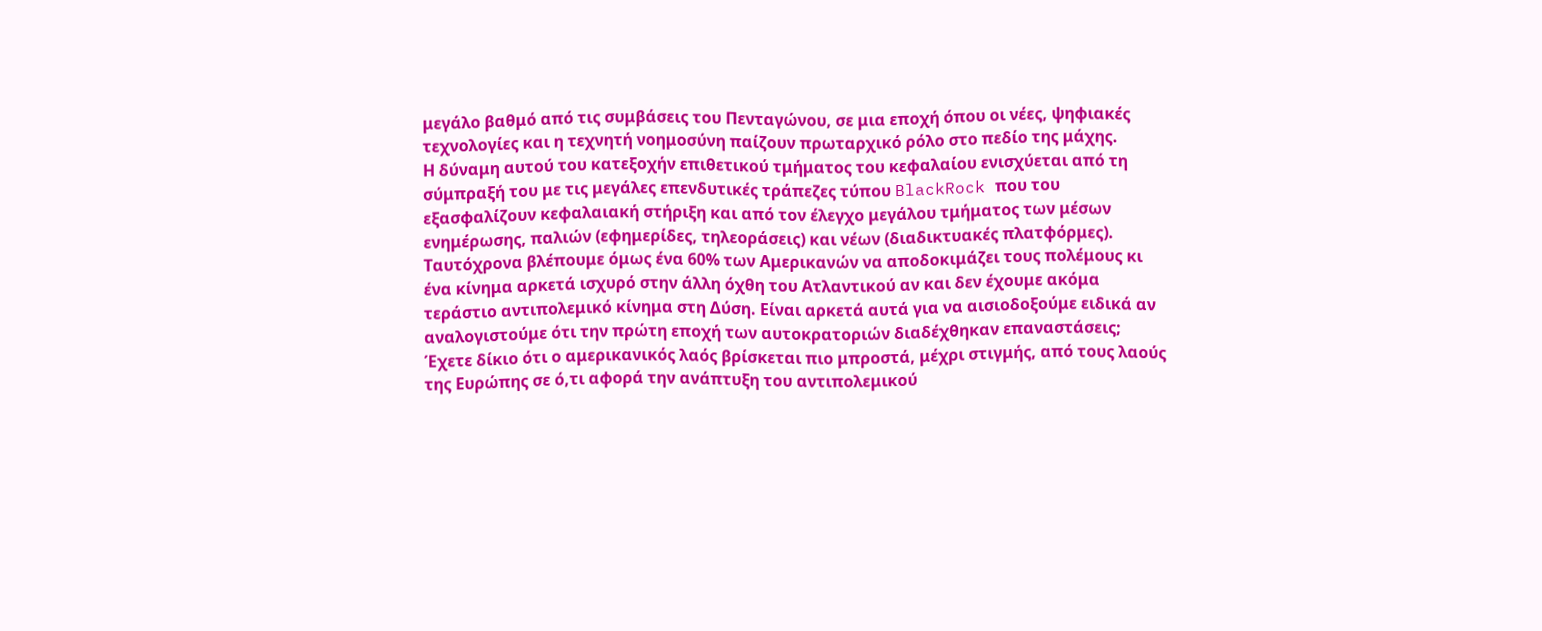μεγάλο βαθμό από τις συμβάσεις του Πενταγώνου, σε μια εποχή όπου οι νέες, ψηφιακές τεχνολογίες και η τεχνητή νοημοσύνη παίζουν πρωταρχικό ρόλο στο πεδίο της μάχης.
Η δύναμη αυτού του κατεξοχήν επιθετικού τμήματος του κεφαλαίου ενισχύεται από τη σύμπραξή του με τις μεγάλες επενδυτικές τράπεζες τύπου BlackRock που του εξασφαλίζουν κεφαλαιακή στήριξη και από τον έλεγχο μεγάλου τμήματος των μέσων ενημέρωσης, παλιών (εφημερίδες, τηλεοράσεις) και νέων (διαδικτυακές πλατφόρμες).
Ταυτόχρονα βλέπουμε όμως ένα 60% των Αμερικανών να αποδοκιμάζει τους πολέμους κι ένα κίνημα αρκετά ισχυρό στην άλλη όχθη του Ατλαντικού αν και δεν έχουμε ακόμα τεράστιο αντιπολεμικό κίνημα στη Δύση. Είναι αρκετά αυτά για να αισιοδοξούμε ειδικά αν αναλογιστούμε ότι την πρώτη εποχή των αυτοκρατοριών διαδέχθηκαν επαναστάσεις;
Έχετε δίκιο ότι ο αμερικανικός λαός βρίσκεται πιο μπροστά, μέχρι στιγμής, από τους λαούς της Ευρώπης σε ό,τι αφορά την ανάπτυξη του αντιπολεμικού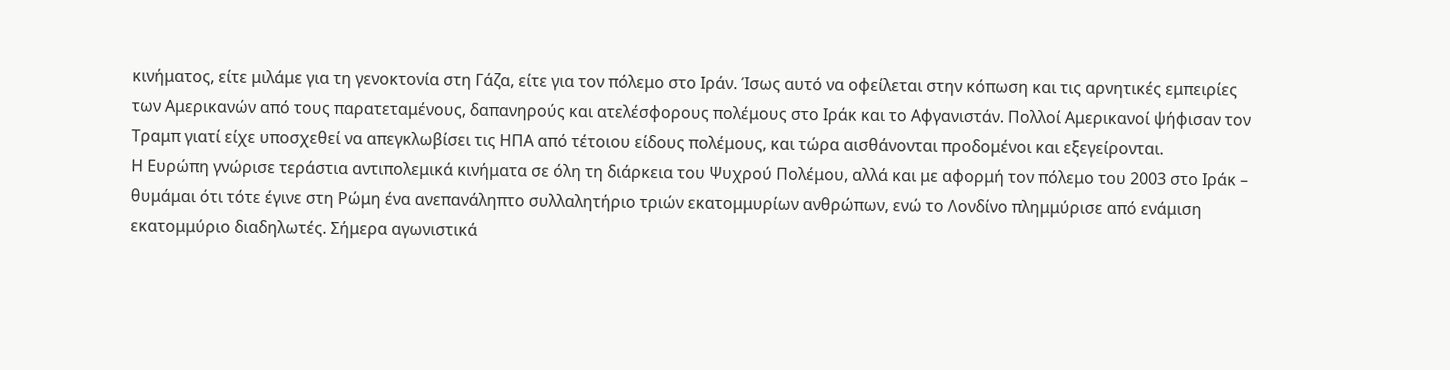κινήματος, είτε μιλάμε για τη γενοκτονία στη Γάζα, είτε για τον πόλεμο στο Ιράν. Ίσως αυτό να οφείλεται στην κόπωση και τις αρνητικές εμπειρίες των Αμερικανών από τους παρατεταμένους, δαπανηρούς και ατελέσφορους πολέμους στο Ιράκ και το Αφγανιστάν. Πολλοί Αμερικανοί ψήφισαν τον Τραμπ γιατί είχε υποσχεθεί να απεγκλωβίσει τις ΗΠΑ από τέτοιου είδους πολέμους, και τώρα αισθάνονται προδομένοι και εξεγείρονται.
Η Ευρώπη γνώρισε τεράστια αντιπολεμικά κινήματα σε όλη τη διάρκεια του Ψυχρού Πολέμου, αλλά και με αφορμή τον πόλεμο του 2003 στο Ιράκ – θυμάμαι ότι τότε έγινε στη Ρώμη ένα ανεπανάληπτο συλλαλητήριο τριών εκατομμυρίων ανθρώπων, ενώ το Λονδίνο πλημμύρισε από ενάμιση εκατομμύριο διαδηλωτές. Σήμερα αγωνιστικά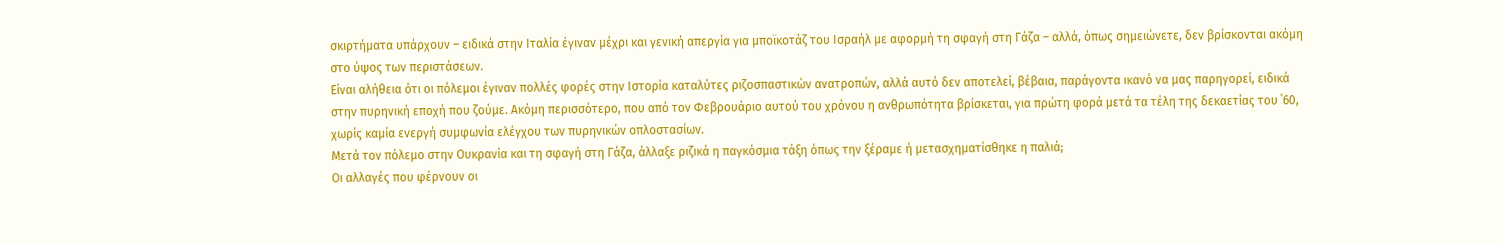σκιρτήματα υπάρχουν – ειδικά στην Ιταλία έγιναν μέχρι και γενική απεργία για μποϊκοτάζ του Ισραήλ με αφορμή τη σφαγή στη Γάζα – αλλά, όπως σημειώνετε, δεν βρίσκονται ακόμη στο ύψος των περιστάσεων.
Είναι αλήθεια ότι οι πόλεμοι έγιναν πολλές φορές στην Ιστορία καταλύτες ριζοσπαστικών ανατροπών, αλλά αυτό δεν αποτελεί, βέβαια, παράγοντα ικανό να μας παρηγορεί, ειδικά στην πυρηνική εποχή που ζούμε. Ακόμη περισσότερο, που από τον Φεβρουάριο αυτού του χρόνου η ανθρωπότητα βρίσκεται, για πρώτη φορά μετά τα τέλη της δεκαετίας του ΄60, χωρίς καμία ενεργή συμφωνία ελέγχου των πυρηνικών οπλοστασίων.
Μετά τον πόλεμο στην Ουκρανία και τη σφαγή στη Γάζα, άλλαξε ριζικά η παγκόσμια τάξη όπως την ξέραμε ή μετασχηματίσθηκε η παλιά;
Οι αλλαγές που φέρνουν οι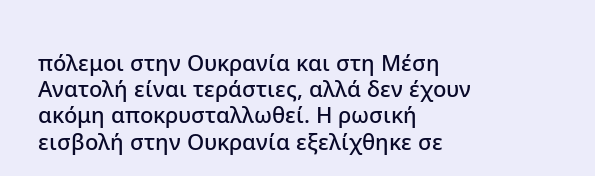πόλεμοι στην Ουκρανία και στη Μέση Ανατολή είναι τεράστιες, αλλά δεν έχουν ακόμη αποκρυσταλλωθεί. Η ρωσική εισβολή στην Ουκρανία εξελίχθηκε σε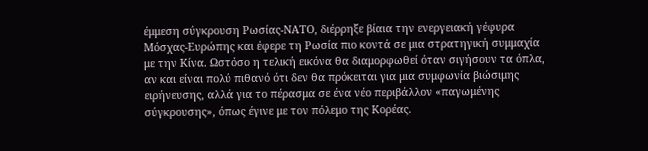έμμεση σύγκρουση Ρωσίας-ΝΑΤΟ, διέρρηξε βίαια την ενεργειακή γέφυρα Μόσχας-Ευρώπης και έφερε τη Ρωσία πιο κοντά σε μια στρατηγική συμμαχία με την Κίνα. Ωστόσο η τελική εικόνα θα διαμορφωθεί όταν σιγήσουν τα όπλα, αν και είναι πολύ πιθανό ότι δεν θα πρόκειται για μια συμφωνία βιώσιμης ειρήνευσης, αλλά για το πέρασμα σε ένα νέο περιβάλλον «παγωμένης σύγκρουσης», όπως έγινε με τον πόλεμο της Κορέας.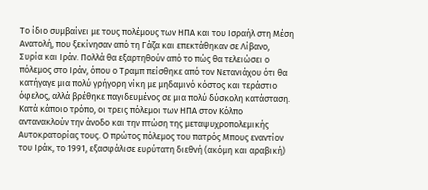Το ίδιο συμβαίνει με τους πολέμους των ΗΠΑ και του Ισραήλ στη Μέση Ανατολή, που ξεκίνησαν από τη Γάζα και επεκτάθηκαν σε Λίβανο, Συρία και Ιράν. Πολλά θα εξαρτηθούν από το πώς θα τελειώσει ο πόλεμος στο Ιράν, όπου ο Τραμπ πείσθηκε από τον Νετανιάχου ότι θα κατήγαγε μια πολύ γρήγορη νίκη με μηδαμινό κόστος και τεράστιο όφελος, αλλά βρέθηκε παγιδευμένος σε μια πολύ δύσκολη κατάσταση.
Κατά κάποιο τρόπο, οι τρεις πόλεμοι των ΗΠΑ στον Κόλπο αντανακλούν την άνοδο και την πτώση της μεταψυχροπολεμικής Αυτοκρατορίας τους. Ο πρώτος πόλεμος του πατρός Μπους εναντίον του Ιράκ, το 1991, εξασφάλισε ευρύτατη διεθνή (ακόμη και αραβική)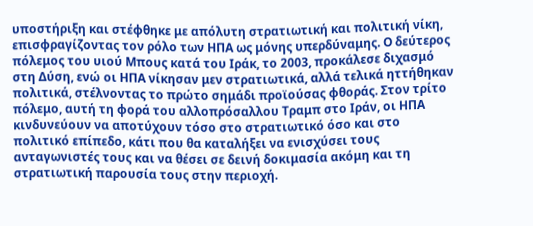υποστήριξη και στέφθηκε με απόλυτη στρατιωτική και πολιτική νίκη, επισφραγίζοντας τον ρόλο των ΗΠΑ ως μόνης υπερδύναμης. Ο δεύτερος πόλεμος του υιού Μπους κατά του Ιράκ, το 2003, προκάλεσε διχασμό στη Δύση, ενώ οι ΗΠΑ νίκησαν μεν στρατιωτικά, αλλά τελικά ηττήθηκαν πολιτικά, στέλνοντας το πρώτο σημάδι προϊούσας φθοράς. Στον τρίτο πόλεμο, αυτή τη φορά του αλλοπρόσαλλου Τραμπ στο Ιράν, οι ΗΠΑ κινδυνεύουν να αποτύχουν τόσο στο στρατιωτικό όσο και στο πολιτικό επίπεδο, κάτι που θα καταλήξει να ενισχύσει τους ανταγωνιστές τους και να θέσει σε δεινή δοκιμασία ακόμη και τη στρατιωτική παρουσία τους στην περιοχή.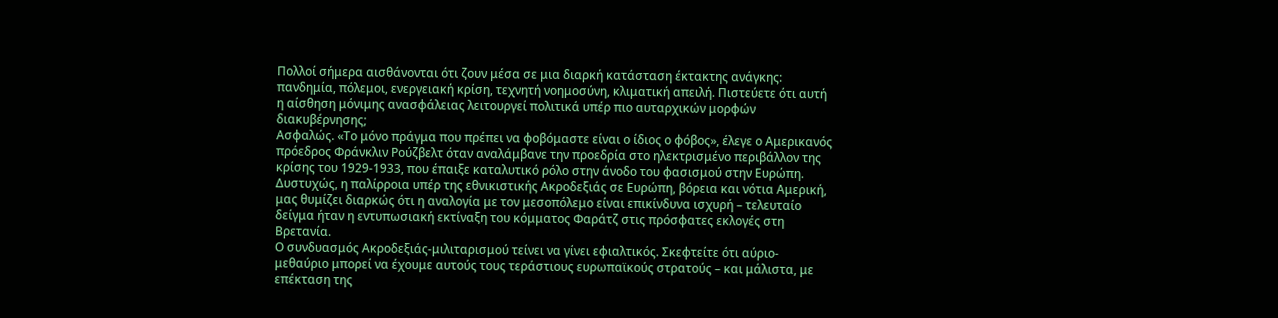Πολλοί σήμερα αισθάνονται ότι ζουν μέσα σε μια διαρκή κατάσταση έκτακτης ανάγκης: πανδημία, πόλεμοι, ενεργειακή κρίση, τεχνητή νοημοσύνη, κλιματική απειλή. Πιστεύετε ότι αυτή η αίσθηση μόνιμης ανασφάλειας λειτουργεί πολιτικά υπέρ πιο αυταρχικών μορφών διακυβέρνησης;
Ασφαλώς. «Το μόνο πράγμα που πρέπει να φοβόμαστε είναι ο ίδιος ο φόβος», έλεγε ο Αμερικανός πρόεδρος Φράνκλιν Ρούζβελτ όταν αναλάμβανε την προεδρία στο ηλεκτρισμένο περιβάλλον της κρίσης του 1929-1933, που έπαιξε καταλυτικό ρόλο στην άνοδο του φασισμού στην Ευρώπη. Δυστυχώς, η παλίρροια υπέρ της εθνικιστικής Ακροδεξιάς σε Ευρώπη, βόρεια και νότια Αμερική, μας θυμίζει διαρκώς ότι η αναλογία με τον μεσοπόλεμο είναι επικίνδυνα ισχυρή – τελευταίο δείγμα ήταν η εντυπωσιακή εκτίναξη του κόμματος Φαράτζ στις πρόσφατες εκλογές στη Βρετανία.
Ο συνδυασμός Ακροδεξιάς-μιλιταρισμού τείνει να γίνει εφιαλτικός. Σκεφτείτε ότι αύριο-μεθαύριο μπορεί να έχουμε αυτούς τους τεράστιους ευρωπαϊκούς στρατούς – και μάλιστα, με επέκταση της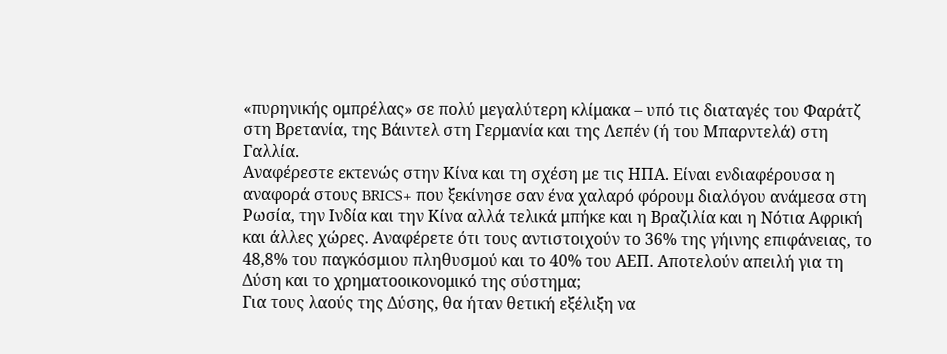«πυρηνικής ομπρέλας» σε πολύ μεγαλύτερη κλίμακα – υπό τις διαταγές του Φαράτζ στη Βρετανία, της Βάιντελ στη Γερμανία και της Λεπέν (ή του Μπαρντελά) στη Γαλλία.
Αναφέρεστε εκτενώς στην Κίνα και τη σχέση με τις ΗΠΑ. Είναι ενδιαφέρουσα η αναφορά στους BRICS+ που ξεκίνησε σαν ένα χαλαρό φόρουμ διαλόγου ανάμεσα στη Ρωσία, την Ινδία και την Κίνα αλλά τελικά μπήκε και η Βραζιλία και η Νότια Αφρική και άλλες χώρες. Αναφέρετε ότι τους αντιστοιχούν το 36% της γήινης επιφάνειας, το 48,8% του παγκόσμιου πληθυσμού και το 40% του ΑΕΠ. Αποτελούν απειλή για τη Δύση και το χρηματοοικονομικό της σύστημα;
Για τους λαούς της Δύσης, θα ήταν θετική εξέλιξη να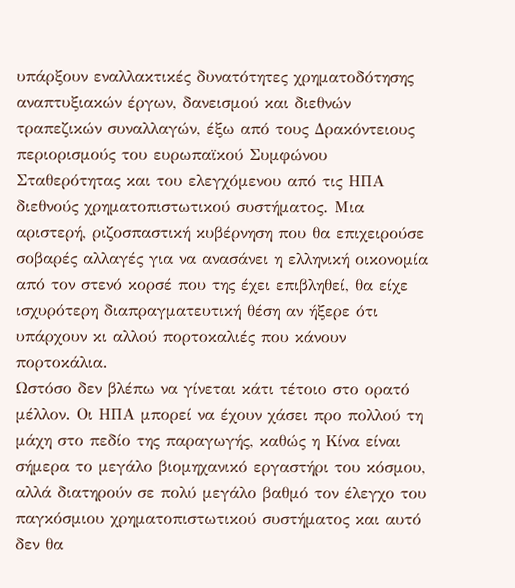υπάρξουν εναλλακτικές δυνατότητες χρηματοδότησης αναπτυξιακών έργων, δανεισμού και διεθνών τραπεζικών συναλλαγών, έξω από τους Δρακόντειους περιορισμούς του ευρωπαϊκού Συμφώνου Σταθερότητας και του ελεγχόμενου από τις ΗΠΑ διεθνούς χρηματοπιστωτικού συστήματος. Μια αριστερή, ριζοσπαστική κυβέρνηση που θα επιχειρούσε σοβαρές αλλαγές για να ανασάνει η ελληνική οικονομία από τον στενό κορσέ που της έχει επιβληθεί, θα είχε ισχυρότερη διαπραγματευτική θέση αν ήξερε ότι υπάρχουν κι αλλού πορτοκαλιές που κάνουν πορτοκάλια.
Ωστόσο δεν βλέπω να γίνεται κάτι τέτοιο στο ορατό μέλλον. Οι ΗΠΑ μπορεί να έχουν χάσει προ πολλού τη μάχη στο πεδίο της παραγωγής, καθώς η Κίνα είναι σήμερα το μεγάλο βιομηχανικό εργαστήρι του κόσμου, αλλά διατηρούν σε πολύ μεγάλο βαθμό τον έλεγχο του παγκόσμιου χρηματοπιστωτικού συστήματος και αυτό δεν θα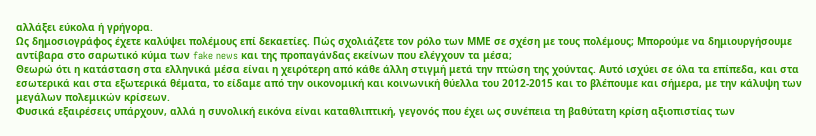αλλάξει εύκολα ή γρήγορα.
Ως δημοσιογράφος έχετε καλύψει πολέμους επί δεκαετίες. Πώς σχολιάζετε τον ρόλο των ΜΜΕ σε σχέση με τους πολέμους; Μπορούμε να δημιουργήσουμε αντίβαρα στο σαρωτικό κύμα των fake news και της προπαγάνδας εκείνων που ελέγχουν τα μέσα;
Θεωρώ ότι η κατάσταση στα ελληνικά μέσα είναι η χειρότερη από κάθε άλλη στιγμή μετά την πτώση της χούντας. Αυτό ισχύει σε όλα τα επίπεδα, και στα εσωτερικά και στα εξωτερικά θέματα, το είδαμε από την οικονομική και κοινωνική θύελλα του 2012-2015 και το βλέπουμε και σήμερα, με την κάλυψη των μεγάλων πολεμικών κρίσεων.
Φυσικά εξαιρέσεις υπάρχουν, αλλά η συνολική εικόνα είναι καταθλιπτική, γεγονός που έχει ως συνέπεια τη βαθύτατη κρίση αξιοπιστίας των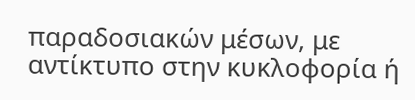παραδοσιακών μέσων, με αντίκτυπο στην κυκλοφορία ή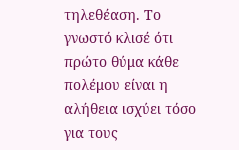τηλεθέαση. Το γνωστό κλισέ ότι πρώτο θύμα κάθε πολέμου είναι η αλήθεια ισχύει τόσο για τους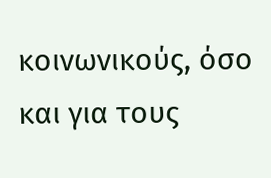κοινωνικούς, όσο και για τους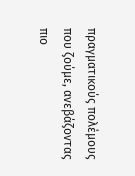πραγματικούς πολέμους που ζούμε, ανεβάζοντας πιο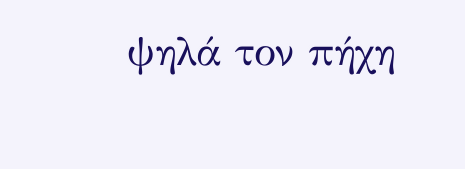ψηλά τον πήχη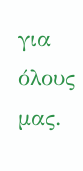για όλους μας.